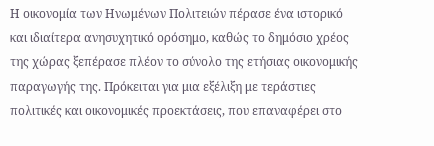Η οικονομία των Ηνωμένων Πολιτειών πέρασε ένα ιστορικό και ιδιαίτερα ανησυχητικό ορόσημο, καθώς το δημόσιο χρέος της χώρας ξεπέρασε πλέον το σύνολο της ετήσιας οικονομικής παραγωγής της. Πρόκειται για μια εξέλιξη με τεράστιες πολιτικές και οικονομικές προεκτάσεις, που επαναφέρει στο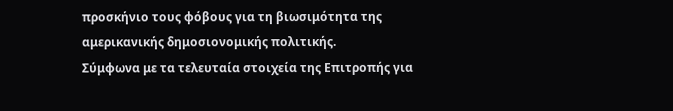προσκήνιο τους φόβους για τη βιωσιμότητα της αμερικανικής δημοσιονομικής πολιτικής.
Σύμφωνα με τα τελευταία στοιχεία της Επιτροπής για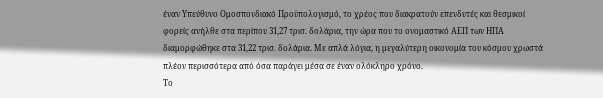έναν Υπεύθυνο Ομοσπονδιακό Προϋπολογισμό, το χρέος που διακρατούν επενδυτές και θεσμικοί φορείς ανήλθε στα περίπου 31,27 τρισ. δολάρια, την ώρα που το ονομαστικό ΑΕΠ των ΗΠΑ διαμορφώθηκε στα 31,22 τρισ. δολάρια. Με απλά λόγια, η μεγαλύτερη οικονομία του κόσμου χρωστά πλέον περισσότερα από όσα παράγει μέσα σε έναν ολόκληρο χρόνο.
Το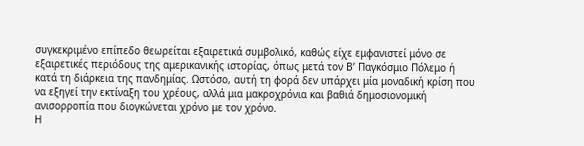συγκεκριμένο επίπεδο θεωρείται εξαιρετικά συμβολικό, καθώς είχε εμφανιστεί μόνο σε εξαιρετικές περιόδους της αμερικανικής ιστορίας, όπως μετά τον Β’ Παγκόσμιο Πόλεμο ή κατά τη διάρκεια της πανδημίας. Ωστόσο, αυτή τη φορά δεν υπάρχει μία μοναδική κρίση που να εξηγεί την εκτίναξη του χρέους, αλλά μια μακροχρόνια και βαθιά δημοσιονομική ανισορροπία που διογκώνεται χρόνο με τον χρόνο.
Η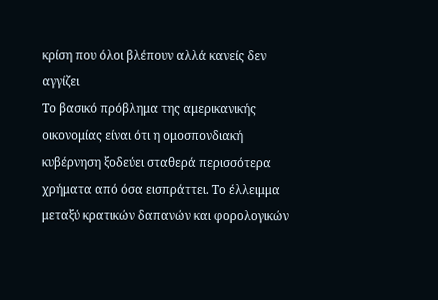κρίση που όλοι βλέπουν αλλά κανείς δεν αγγίζει
Το βασικό πρόβλημα της αμερικανικής οικονομίας είναι ότι η ομοσπονδιακή κυβέρνηση ξοδεύει σταθερά περισσότερα χρήματα από όσα εισπράττει. Το έλλειμμα μεταξύ κρατικών δαπανών και φορολογικών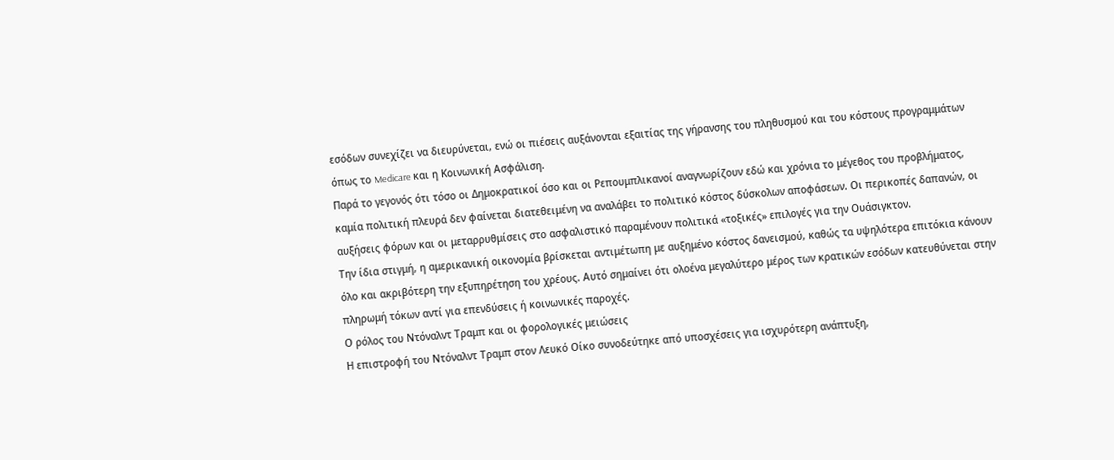εσόδων συνεχίζει να διευρύνεται, ενώ οι πιέσεις αυξάνονται εξαιτίας της γήρανσης του πληθυσμού και του κόστους προγραμμάτων όπως το Medicare και η Κοινωνική Ασφάλιση.
Παρά το γεγονός ότι τόσο οι Δημοκρατικοί όσο και οι Ρεπουμπλικανοί αναγνωρίζουν εδώ και χρόνια το μέγεθος του προβλήματος, καμία πολιτική πλευρά δεν φαίνεται διατεθειμένη να αναλάβει το πολιτικό κόστος δύσκολων αποφάσεων. Οι περικοπές δαπανών, οι αυξήσεις φόρων και οι μεταρρυθμίσεις στο ασφαλιστικό παραμένουν πολιτικά «τοξικές» επιλογές για την Ουάσιγκτον.
Την ίδια στιγμή, η αμερικανική οικονομία βρίσκεται αντιμέτωπη με αυξημένο κόστος δανεισμού, καθώς τα υψηλότερα επιτόκια κάνουν όλο και ακριβότερη την εξυπηρέτηση του χρέους. Αυτό σημαίνει ότι ολοένα μεγαλύτερο μέρος των κρατικών εσόδων κατευθύνεται στην πληρωμή τόκων αντί για επενδύσεις ή κοινωνικές παροχές.
Ο ρόλος του Ντόναλντ Τραμπ και οι φορολογικές μειώσεις
Η επιστροφή του Ντόναλντ Τραμπ στον Λευκό Οίκο συνοδεύτηκε από υποσχέσεις για ισχυρότερη ανάπτυξη,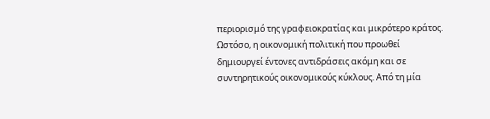περιορισμό της γραφειοκρατίας και μικρότερο κράτος. Ωστόσο, η οικονομική πολιτική που προωθεί δημιουργεί έντονες αντιδράσεις ακόμη και σε συντηρητικούς οικονομικούς κύκλους. Από τη μία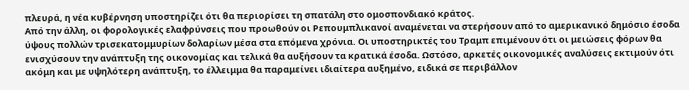πλευρά, η νέα κυβέρνηση υποστηρίζει ότι θα περιορίσει τη σπατάλη στο ομοσπονδιακό κράτος.
Από την άλλη, οι φορολογικές ελαφρύνσεις που προωθούν οι Ρεπουμπλικανοί αναμένεται να στερήσουν από το αμερικανικό δημόσιο έσοδα ύψους πολλών τρισεκατομμυρίων δολαρίων μέσα στα επόμενα χρόνια. Οι υποστηρικτές του Τραμπ επιμένουν ότι οι μειώσεις φόρων θα ενισχύσουν την ανάπτυξη της οικονομίας και τελικά θα αυξήσουν τα κρατικά έσοδα. Ωστόσο, αρκετές οικονομικές αναλύσεις εκτιμούν ότι ακόμη και με υψηλότερη ανάπτυξη, το έλλειμμα θα παραμείνει ιδιαίτερα αυξημένο, ειδικά σε περιβάλλον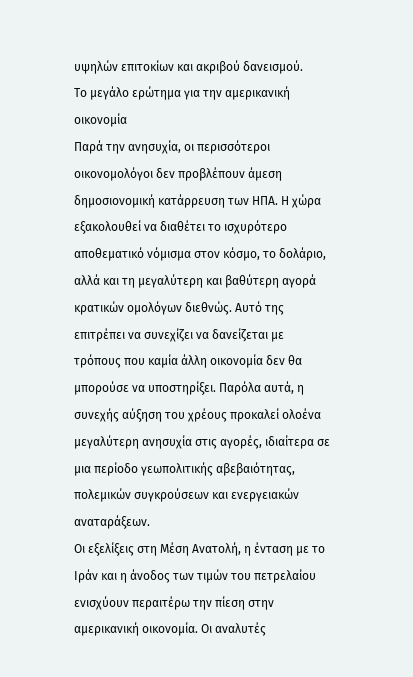υψηλών επιτοκίων και ακριβού δανεισμού.
Το μεγάλο ερώτημα για την αμερικανική οικονομία
Παρά την ανησυχία, οι περισσότεροι οικονομολόγοι δεν προβλέπουν άμεση δημοσιονομική κατάρρευση των ΗΠΑ. Η χώρα εξακολουθεί να διαθέτει το ισχυρότερο αποθεματικό νόμισμα στον κόσμο, το δολάριο, αλλά και τη μεγαλύτερη και βαθύτερη αγορά κρατικών ομολόγων διεθνώς. Αυτό της επιτρέπει να συνεχίζει να δανείζεται με τρόπους που καμία άλλη οικονομία δεν θα μπορούσε να υποστηρίξει. Παρόλα αυτά, η συνεχής αύξηση του χρέους προκαλεί ολοένα μεγαλύτερη ανησυχία στις αγορές, ιδιαίτερα σε μια περίοδο γεωπολιτικής αβεβαιότητας, πολεμικών συγκρούσεων και ενεργειακών αναταράξεων.
Οι εξελίξεις στη Μέση Ανατολή, η ένταση με το Ιράν και η άνοδος των τιμών του πετρελαίου ενισχύουν περαιτέρω την πίεση στην αμερικανική οικονομία. Οι αναλυτές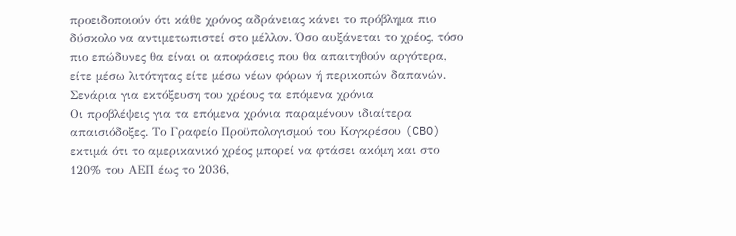προειδοποιούν ότι κάθε χρόνος αδράνειας κάνει το πρόβλημα πιο δύσκολο να αντιμετωπιστεί στο μέλλον. Όσο αυξάνεται το χρέος, τόσο πιο επώδυνες θα είναι οι αποφάσεις που θα απαιτηθούν αργότερα, είτε μέσω λιτότητας είτε μέσω νέων φόρων ή περικοπών δαπανών.
Σενάρια για εκτόξευση του χρέους τα επόμενα χρόνια
Οι προβλέψεις για τα επόμενα χρόνια παραμένουν ιδιαίτερα απαισιόδοξες. Το Γραφείο Προϋπολογισμού του Κογκρέσου (CBO) εκτιμά ότι το αμερικανικό χρέος μπορεί να φτάσει ακόμη και στο 120% του ΑΕΠ έως το 2036,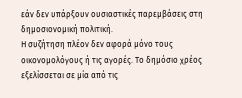εάν δεν υπάρξουν ουσιαστικές παρεμβάσεις στη δημοσιονομική πολιτική.
Η συζήτηση πλέον δεν αφορά μόνο τους οικονομολόγους ή τις αγορές. Το δημόσιο χρέος εξελίσσεται σε μία από τις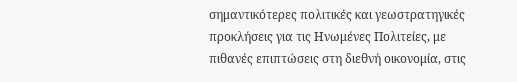σημαντικότερες πολιτικές και γεωστρατηγικές προκλήσεις για τις Ηνωμένες Πολιτείες, με πιθανές επιπτώσεις στη διεθνή οικονομία, στις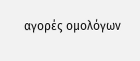αγορές ομολόγων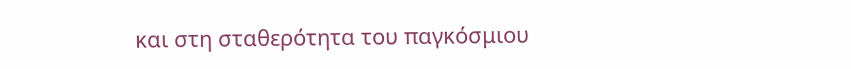και στη σταθερότητα του παγκόσμιου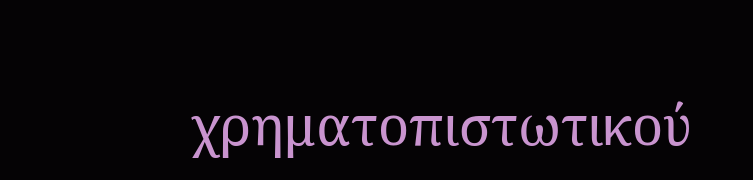χρηματοπιστωτικού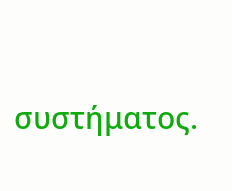συστήματος.